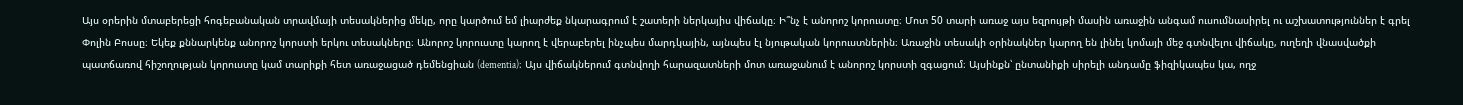Այս օրերին մտաբերեցի հոգեբանական տրավմայի տեսակներից մեկը, որը կարծում եմ լիարժեք նկարագրում է շատերի ներկայիս վիճակը։ Ի՞նչ է անորոշ կորուստը։ Մոտ 50 տարի առաջ այս եզրույթի մասին առաջին անգամ ուսումնասիրել ու աշխատություններ է գրել Փոլին Բոսսը։ Եկեք քննարկենք անորոշ կորստի երկու տեսակները։ Անորոշ կորուստը կարող է վերաբերել ինչպես մարդկային, այնպես էլ նյութական կորուստներին։ Առաջին տեսակի օրինակներ կարող են լինել կոմայի մեջ գտնվելու վիճակը, ուղեղի վնասվածքի պատճառով հիշողության կորուստը կամ տարիքի հետ առաջացած դեմենցիան (dementia)։ Այս վիճակներում գտնվողի հարազատների մոտ առաջանում է անորոշ կորստի զգացում։ Այսինքն՝ ընտանիքի սիրելի անդամը ֆիզիկապես կա, ողջ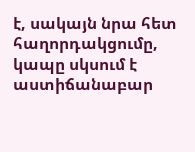է, սակայն նրա հետ հաղորդակցումը, կապը սկսում է աստիճանաբար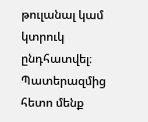թուլանալ կամ կտրուկ ընդհատվել։ Պատերազմից հետո մենք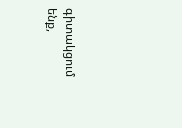գիտակցում ենք,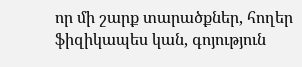որ մի շարք տարածքներ, հողեր ֆիզիկապես կան, գոյություն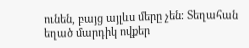ունեն, բայց այլևս մերը չեն։ Տեղահան եղած մարդիկ ովքեր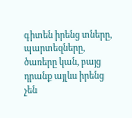գիտեն իրենց տները, պարտեզները, ծառերը կան, բայց դրանք այլևս իրենց չեն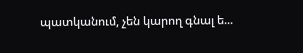պատկանում, չեն կարող գնալ ե...